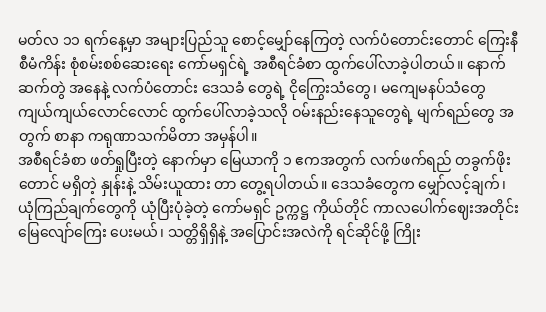မတ်လ ၁၁ ရက်နေ့မှာ အများပြည်သူ စောင့်မျှော်နေကြတဲ့ လက်ပံတောင်းတောင် ကြေးနီစီမံကိန်း စုံစမ်းစစ်ဆေးရေး ကော်မရှင်ရဲ့ အစီရင်ခံစာ ထွက်ပေါ်လာခဲ့ပါတယ်။ နောက်ဆက်တွဲ အနေနဲ့ လက်ပံတောင်း ဒေသခံ တွေရဲ့ ငိုကြွေးသံတွေ၊ မကျေမနပ်သံတွေ ကျယ်ကျယ်လောင်လောင် ထွက်ပေါ်လာခဲ့သလို ဝမ်းနည်းနေသူတွေရဲ့ မျက်ရည်တွေ အတွက် စာနာ ကရုဏာသက်မိတာ အမှန်ပါ။
အစီရင်ခံစာ ဖတ်ရှုပြီးတဲ့ နောက်မှာ မြေယာကို ၁ ဧကအတွက် လက်ဖက်ရည် တခွက်ဖိုးတောင် မရှိတဲ့ နှုန်းနဲ့ သိမ်းယူထား တာ တွေ့ရပါတယ်။ ဒေသခံတွေက မျှော်လင့်ချက်၊ ယုံကြည်ချက်တွေကို ယုံပြီးပုံခဲ့တဲ့ ကော်မရှင် ဥက္ကဋ္ဌ ကိုယ်တိုင် ကာလပေါက်ဈေးအတိုင်း မြေလျော်ကြေး ပေးမယ်၊ သတ္တိရှိရှိနဲ့ အပြောင်းအလဲကို ရင်ဆိုင်ဖို့ ကြိုး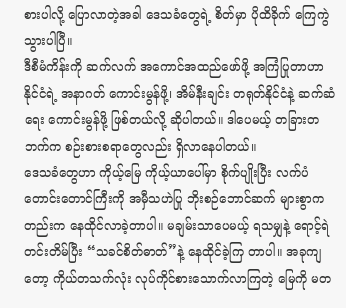စားပါလို့ ပြောလာတဲ့အခါ ဒေသခံတွေရဲ့ စိတ်မှာ ပိုထိခိုက် ကြေကွဲ သွားပါပြီ။
ဒီစီမံကိန်းကို ဆက်လက် အကောင်အထည်ဖော်ဖို့ အကြံပြုတာဟာ နိုင်ငံရဲ့ အနာဂတ် ကောင်းမွန်ဖို့၊ အိမ်နီးချင်း တရုတ်နိုင်ငံနဲ့ ဆက်ဆံရေး ကောင်းမွန်ဖို့ ဖြစ်တယ်လို့ ဆိုပါတယ်။ ဒါပေမယ့် တခြားတဘက်က စဉ်းစားစရာတွေလည်း ရှိလာနေပါတယ်။
ဒေသခံတွေဟာ ကိုယ့်မြေ ကိုယ့်ယာပေါ်မှာ စိုက်ပျိုးပြီး လက်ပံတောင်းတောင်ကြီးကို အမှီသဟဲပြု ဘိုးစဉ်ဘောင်ဆက် များစွာကတည်းက နေထိုင်လာခဲ့တာပါ။ မချမ်းသာပေမယ့် ရသမျှနဲ့ ရောင့်ရဲတင်းတိမ်ပြီး “သခင်စိတ်ဓာတ်”နဲ့ နေထိုင်ခဲ့ကြ တာပါ။ အခုကျတော့ ကိုယ်တသက်လုံး လုပ်ကိုင်စားသောက်လာကြတဲ့ မြေကို မတ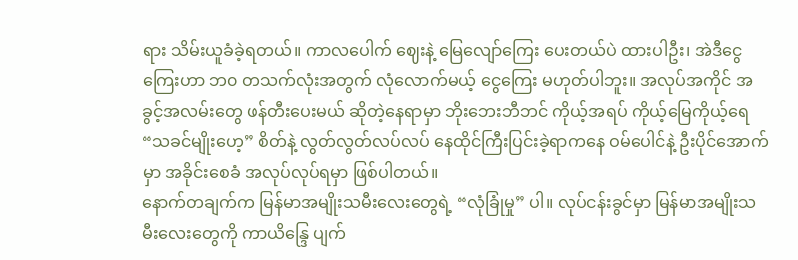ရား သိမ်းယူခံခဲ့ရတယ်။ ကာလပေါက် ဈေးနဲ့ မြေလျော်ကြေး ပေးတယ်ပဲ ထားပါဦး၊ အဲဒီငွေကြေးဟာ ဘ၀ တသက်လုံးအတွက် လုံလောက်မယ့် ငွေကြေး မဟုတ်ပါဘူး။ အလုပ်အကိုင် အခွင့်အလမ်းတွေ ဖန်တီးပေးမယ် ဆိုတဲ့နေရာမှာ ဘိုးဘေးဘီဘင် ကိုယ့်အရပ် ကိုယ့်မြေကိုယ့်ရေ “သခင်မျိုးဟေ့” စိတ်နဲ့ လွတ်လွတ်လပ်လပ် နေထိုင်ကြီးပြင်းခဲ့ရာကနေ ဝမ်ပေါင်နဲ့ ဦးပိုင်အောက်မှာ အခိုင်းစေခံ အလုပ်လုပ်ရမှာ ဖြစ်ပါတယ်။
နောက်တချက်က မြန်မာအမျိုးသမီးလေးတွေရဲ့ “လုံခြုံမှု” ပါ။ လုပ်ငန်းခွင်မှာ မြန်မာအမျိုးသမီးလေးတွေကို ကာယိန္ဒြေ ပျက်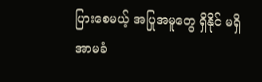ပြားစေမယ့် အပြုအမူတွေ ရှိနိုင် မရှိ အာမခံ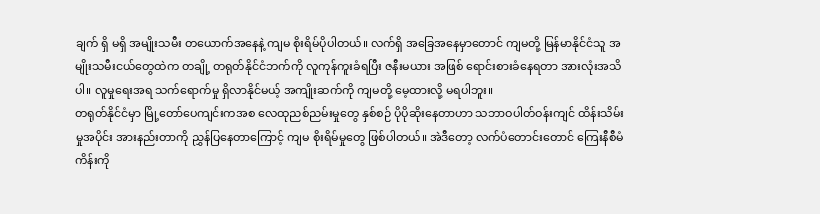ချက် ရှိ မရှိ အမျိုးသမီး တယောက်အနေနဲ့ ကျမ စိုးရိမ်ပိုပါတယ်။ လက်ရှိ အခြေအနေမှာတောင် ကျမတို့ မြန်မာနိုင်ငံသူ အမျိုးသမီးငယ်တွေထဲက တချို့ တရုတ်နိုင်ငံဘက်ကို လူကုန်ကူးခံရပြီး ဇနီးမယား အဖြစ် ရောင်းစားခံနေရတာ အားလုံးအသိပါ။ လူမှုရေးအရ သက်ရောက်မှု ရှိလာနိုင်မယ့် အကျိုးဆက်ကို ကျမတို့ မေ့ထားလို့ မရပါဘူး။
တရုတ်နိုင်ငံမှာ မြို့တော်ပေကျင်းကအစ လေထုညစ်ညမ်းမှုတွေ နှစ်စဉ် ပိုပိုဆိုးနေတာဟာ သဘာဝပါတ်ဝန်းကျင် ထိန်းသိမ်းမှုအပိုင်း အားနည်းတာကို ညွှန်ပြနေတာကြောင့် ကျမ စိုးရိမ်မှုတွေ ဖြစ်ပါတယ်။ အဲဒီတော့ လက်ပံတောင်းတောင် ကြေးနီစီမံကိန်းကို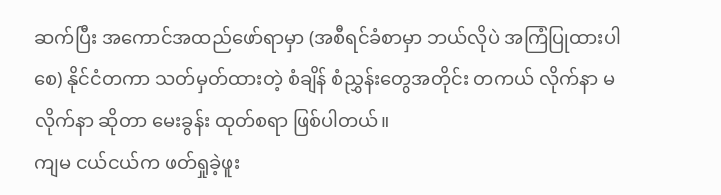ဆက်ပြီး အကောင်အထည်ဖော်ရာမှာ (အစီရင်ခံစာမှာ ဘယ်လိုပဲ အကြံပြုထားပါစေ) နိုင်ငံတကာ သတ်မှတ်ထားတဲ့ စံချိန် စံညွှန်းတွေအတိုင်း တကယ် လိုက်နာ မလိုက်နာ ဆိုတာ မေးခွန်း ထုတ်စရာ ဖြစ်ပါတယ်။
ကျမ ငယ်ငယ်က ဖတ်ရှုခဲ့ဖူး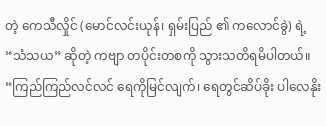တဲ့ ကေသီလှိုင် (မောင်လင်းယုန်၊ ရှမ်းပြည် ၏ ကလောင်ခွဲ) ရဲ့ “သံသယ” ဆိုတဲ့ ကဗျာ တပိုင်းတစကို သွားသတိရမိပါတယ်။ “ကြည်ကြည်လင်လင် ရေကိုမြင်လျက်၊ ရေတွင်ဆိပ်ခိုး ပါလေနိုး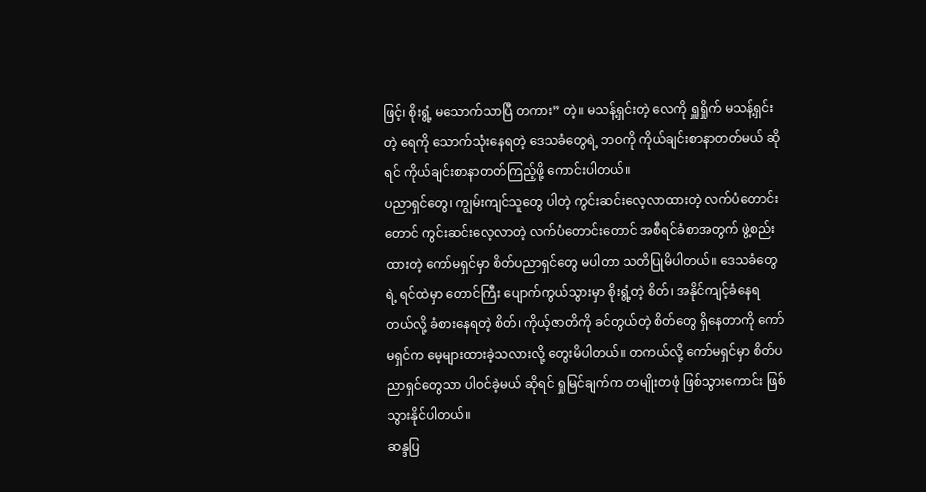ဖြင့်၊ စိုးရွံ့ မသောက်သာပြီ တကား” တဲ့။ မသန့်ရှင်းတဲ့ လေကို ရှူရှိုက် မသန့်ရှင်းတဲ့ ရေကို သောက်သုံးနေရတဲ့ ဒေသခံတွေရဲ့ ဘဝကို ကိုယ်ချင်းစာနာတတ်မယ် ဆိုရင် ကိုယ်ချင်းစာနာတတ်ကြည့်ဖို့ ကောင်းပါတယ်။
ပညာရှင်တွေ၊ ကျွမ်းကျင်သူတွေ ပါတဲ့ ကွင်းဆင်းလေ့လာထားတဲ့ လက်ပံတောင်းတောင် ကွင်းဆင်းလေ့လာတဲ့ လက်ပံတောင်းတောင် အစီရင်ခံစာအတွက် ဖွဲ့စည်းထားတဲ့ ကော်မရှင်မှာ စိတ်ပညာရှင်တွေ မပါတာ သတိပြုမိပါတယ်။ ဒေသခံတွေရဲ့ ရင်ထဲမှာ တောင်ကြီး ပျောက်ကွယ်သွားမှာ စိုးရွံ့တဲ့ စိတ်၊ အနိုင်ကျင့်ခံနေရတယ်လို့ ခံစားနေရတဲ့ စိတ်၊ ကိုယ့်ဇာတိကို ခင်တွယ်တဲ့ စိတ်တွေ ရှိနေတာကို ကော်မရှင်က မေ့များထားခဲ့သလားလို့ တွေးမိပါတယ်။ တကယ်လို့ ကော်မရှင်မှာ စိတ်ပညာရှင်တွေသာ ပါဝင်ခဲ့မယ် ဆိုရင် ရှုမြင်ချက်က တမျိုးတဖုံ ဖြစ်သွားကောင်း ဖြစ်သွားနိုင်ပါတယ်။
ဆန္ဒပြ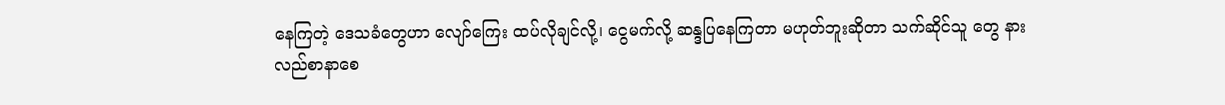နေကြတဲ့ ဒေသခံတွေဟာ လျော်ကြေး ထပ်လိုချင်လို့၊ ငွေမက်လို့ ဆန္ဒပြနေကြတာ မဟုတ်ဘူးဆိုတာ သက်ဆိုင်သူ တွေ နားလည်စာနာစေ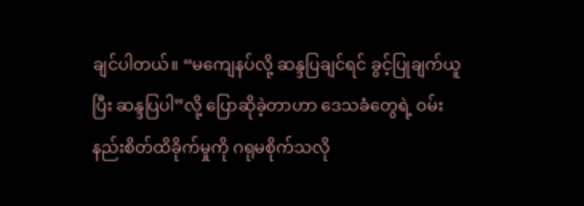ချင်ပါတယ်။ “မကျေနပ်လို့ ဆန္ဒပြချင်ရင် ခွင့်ပြုချက်ယူပြီး ဆန္ဒပြပါ”လို့ ပြောဆိုခဲ့တာဟာ ဒေသခံတွေရဲ့ ဝမ်းနည်းစိတ်ထိခိုက်မှုကို ဂရုမစိုက်သလို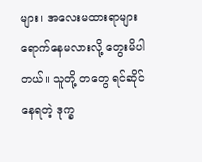များ၊ အလေးမထားရာများ ရောက်နေမလားလို့ တွေးမိပါတယ်။ သူတို့ တတွေ ရင်ဆိုင်နေရတဲ့ ဒုက္ခ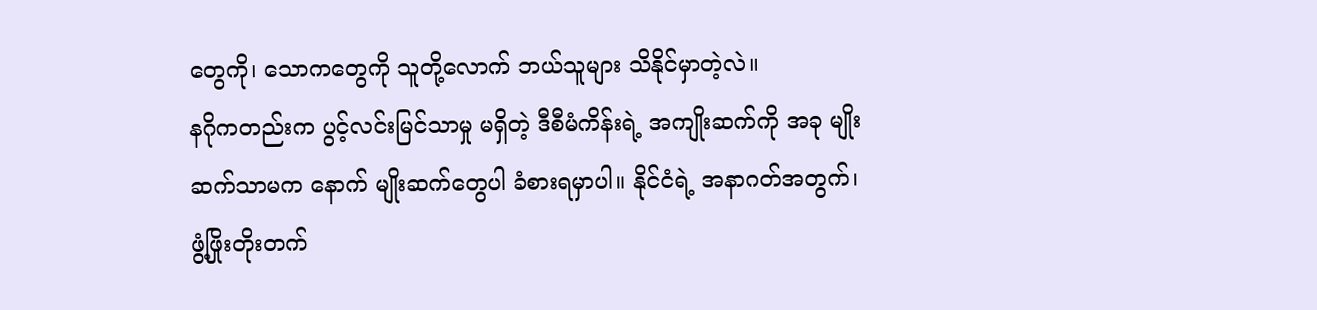တွေကို၊ သောကတွေကို သူတို့လောက် ဘယ်သူများ သိနိုင်မှာတဲ့လဲ။
နဂိုကတည်းက ပွင့်လင်းမြင်သာမှု မရှိတဲ့ ဒီစီမံကိန်းရဲ့ အကျိုးဆက်ကို အခု မျိုးဆက်သာမက နောက် မျိုးဆက်တွေပါ ခံစားရမှာပါ။ နိုင်ငံရဲ့ အနာဂတ်အတွက်၊ ဖွံ့ဖြိုးတိုးတက်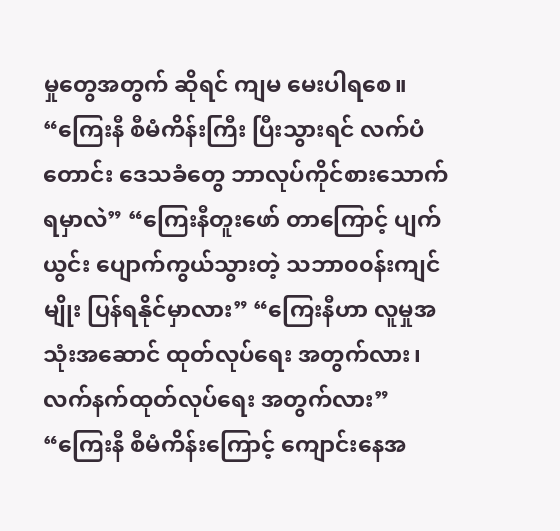မှုတွေအတွက် ဆိုရင် ကျမ မေးပါရစေ။
“ကြေးနီ စီမံကိန်းကြီး ပြီးသွားရင် လက်ပံတောင်း ဒေသခံတွေ ဘာလုပ်ကိုင်စားသောက် ရမှာလဲ” “ကြေးနီတူးဖော် တာကြောင့် ပျက်ယွင်း ပျောက်ကွယ်သွားတဲ့ သဘာ၀၀န်းကျင်မျိုး ပြန်ရနိုင်မှာလား” “ကြေးနီဟာ လူမှုအသုံးအဆောင် ထုတ်လုပ်ရေး အတွက်လား၊ လက်နက်ထုတ်လုပ်ရေး အတွက်လား” “ကြေးနီ စီမံကိန်းကြောင့် ကျောင်းနေအ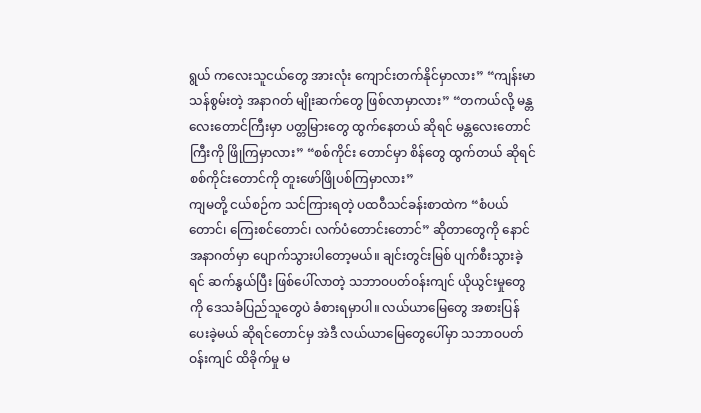ရွယ် ကလေးသူငယ်တွေ အားလုံး ကျောင်းတက်နိုင်မှာလား” “ကျန်းမာသန်စွမ်းတဲ့ အနာဂတ် မျိုးဆက်တွေ ဖြစ်လာမှာလား” “တကယ်လို့ မန္တလေးတောင်ကြီးမှာ ပတ္တမြားတွေ ထွက်နေတယ် ဆိုရင် မန္တလေးတောင်ကြီးကို ဖြိုကြမှာလား” “စစ်ကိုင်း တောင်မှာ စိန်တွေ ထွက်တယ် ဆိုရင် စစ်ကိုင်းတောင်ကို တူးဖော်ဖြိုပစ်ကြမှာလား”
ကျမတို့ ငယ်စဉ်က သင်ကြားရတဲ့ ပထဝီသင်ခန်းစာထဲက “စံပယ်တောင်၊ ကြေးစင်တောင်၊ လက်ပံတောင်းတောင်” ဆိုတာတွေကို နောင်အနာဂတ်မှာ ပျောက်သွားပါတော့မယ်။ ချင်းတွင်းမြစ် ပျက်စီးသွားခဲ့ရင် ဆက်နွယ်ပြီး ဖြစ်ပေါ်လာတဲ့ သဘာဝပတ်ဝန်းကျင် ယိုယွင်းမှုတွေကို ဒေသခံပြည်သူတွေပဲ ခံစားရမှာပါ။ လယ်ယာမြေတွေ အစားပြန်ပေးခဲ့မယ် ဆိုရင်တောင်မှ အဲဒီ လယ်ယာမြေတွေပေါ်မှာ သဘာဝပတ်ဝန်းကျင် ထိခိုက်မှု မ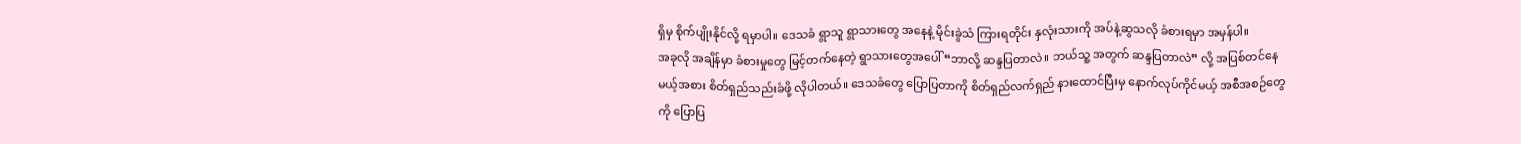ရှိမှ စိုက်ပျိုးနိုင်လို့ ရမှာပါ။ ဒေသခံ ရွာသူ ရွာသားတွေ အနေနဲ့ မိုင်းခွဲသံ ကြားရတိုင်း နှလုံးသားကို အပ်နဲ့ဆွသလို ခံစားရမှာ အမှန်ပါ။
အခုလို အချိန်မှာ ခံစားမှုတွေ မြင့်တက်နေတဲ့ ရွာသားတွေအပေါ် “ဘာလို့ ဆန္ဒပြတာလဲ။ ဘယ်သူ့ အတွက် ဆန္ဒပြတာလဲ” လို့ အပြစ်တင်နေမယ့်အစား စိတ်ရှည်သည်းခံဖို့ လိုပါတယ်။ ဒေသခံတွေ ပြောပြတာကို စိတ်ရှည်လက်ရှည် နားထောင်ပြီးမှ နောက်လုပ်ကိုင်မယ့် အစီအစဉ်တွေကို ပြောပြ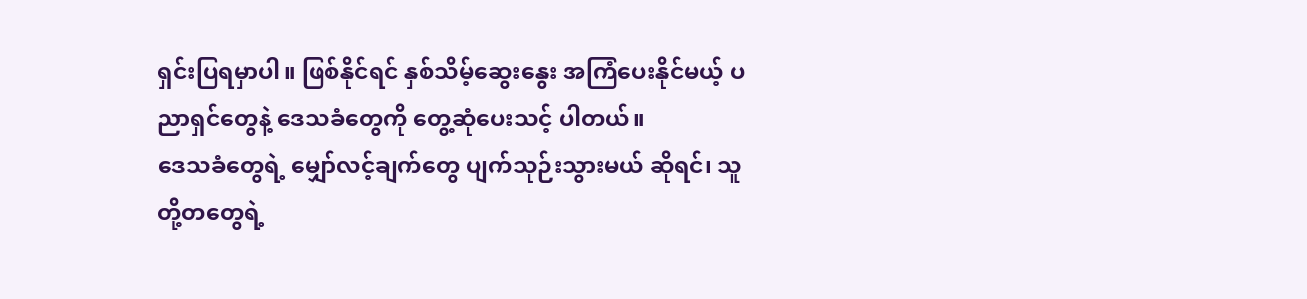ရှင်းပြရမှာပါ။ ဖြစ်နိုင်ရင် နှစ်သိမ့်ဆွေးနွေး အကြံပေးနိုင်မယ့် ပညာရှင်တွေနဲ့ ဒေသခံတွေကို တွေ့ဆုံပေးသင့် ပါတယ်။
ဒေသခံတွေရဲ့ မျှော်လင့်ချက်တွေ ပျက်သုဉ်းသွားမယ် ဆိုရင်၊ သူတို့တတွေရဲ့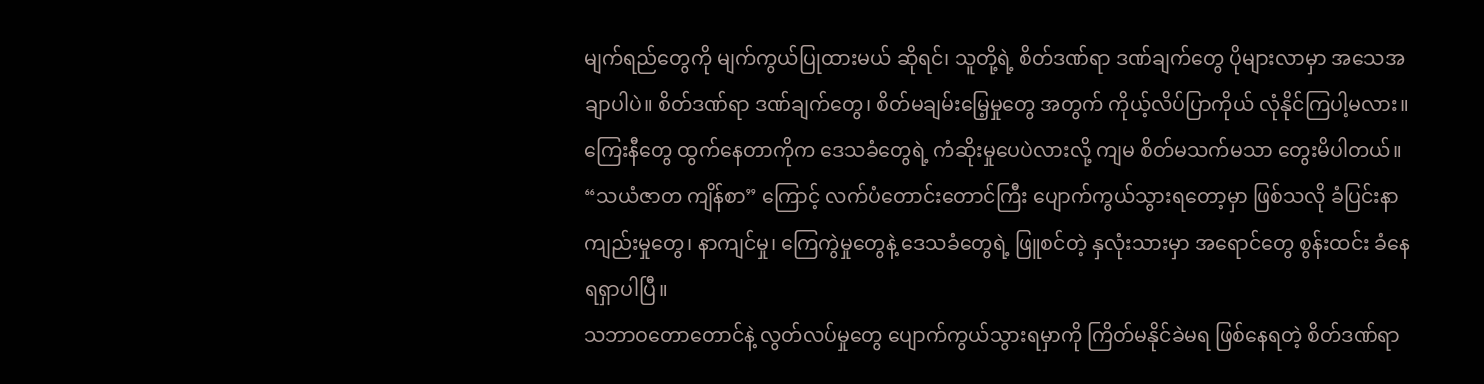မျက်ရည်တွေကို မျက်ကွယ်ပြုထားမယ် ဆိုရင်၊ သူတို့ရဲ့ စိတ်ဒဏ်ရာ ဒဏ်ချက်တွေ ပိုများလာမှာ အသေအချာပါပဲ။ စိတ်ဒဏ်ရာ ဒဏ်ချက်တွေ၊ စိတ်မချမ်းမြေ့မှုတွေ အတွက် ကိုယ့်လိပ်ပြာကိုယ် လုံနိုင်ကြပါ့မလား။ ကြေးနီတွေ ထွက်နေတာကိုက ဒေသခံတွေရဲ့ ကံဆိုးမှုပေပဲလားလို့ ကျမ စိတ်မသက်မသာ တွေးမိပါတယ်။ “သယံဇာတ ကျိန်စာ” ကြောင့် လက်ပံတောင်းတောင်ကြီး ပျောက်ကွယ်သွားရတော့မှာ ဖြစ်သလို ခံပြင်းနာကျည်းမှုတွေ၊ နာကျင်မှု၊ ကြေကွဲမှုတွေနဲ့ ဒေသခံတွေရဲ့ ဖြူစင်တဲ့ နှလုံးသားမှာ အရောင်တွေ စွန်းထင်း ခံနေရရှာပါပြီ။
သဘာဝတောတောင်နဲ့ လွတ်လပ်မှုတွေ ပျောက်ကွယ်သွားရမှာကို ကြိတ်မနိုင်ခဲမရ ဖြစ်နေရတဲ့ စိတ်ဒဏ်ရာ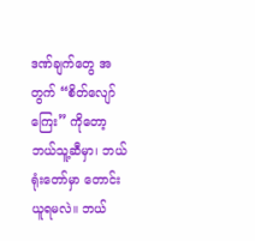ဒဏ်ချက်တွေ အတွက် “စိတ်လျော်ကြေး” ကိုတော့ ဘယ်သူ့ဆီမှာ၊ ဘယ်ရုံးတော်မှာ တောင်းယူရမလဲ။ ဘယ်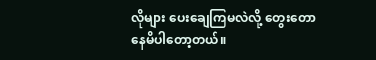လိုများ ပေးချေကြမလဲလို့ တွေးတောနေမိပါတော့တယ်။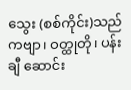သွေး (စစ်ကိုင်း)သည် ကဗျာ၊ ဝတ္ထုတို၊ ပန်းချီ ဆောင်း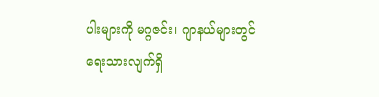ပါးများကို မဂ္ဂဇင်း၊ ဂျာနယ်များတွင် ရေးသားလျက်ရှိ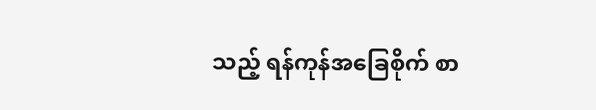သည့် ရန်ကုန်အခြေစိုက် စာ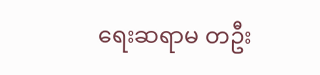ရေးဆရာမ တဦး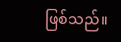ဖြစ်သည်။